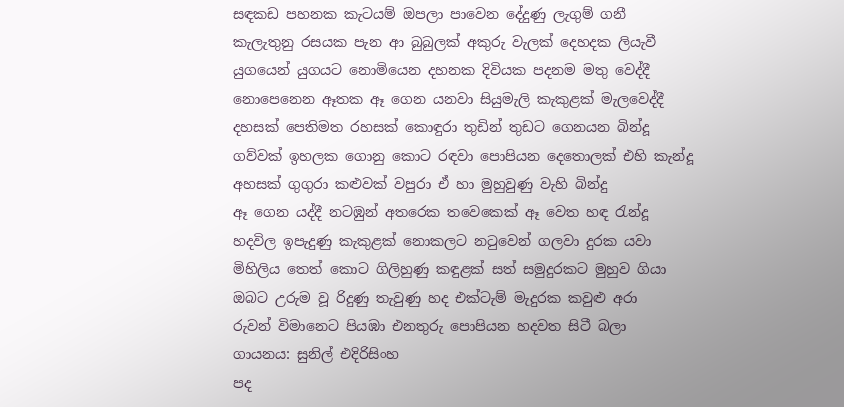සඳකඩ පහනක කැටයම් ඔපලා පාවෙන දේදුණු ලැගුම් ගනී
කැලැතුනු රසයක පැන ආ බුබුලක් අකුරු වැලක් දෙහදක ලියැවී
යුගයෙන් යුගයට නොමියෙන දහනක දිවියක පදනම මතු වෙද්දී
නොපෙනෙන ඈතක ඈ ගෙන යනවා සියුමැලි කැකුළක් මැලවෙද්දී
දහසක් පෙතිමත රහසක් කොඳුරා තුඩින් තුඩට ගෙනයන බින්දූ
ගව්වක් ඉහලක ගොනු කොට රඳවා පොපියන දෙතොලක් එහි කැන්දූ
අහසක් ගුගුරා කළුවක් වපුරා ඒ හා මුහුවුණු වැහි බින්දු
ඈ ගෙන යද්දී නටඹුන් අතරෙක තවෙකෙක් ඈ වෙත හඳ රැන්දූ
හදවිල ඉපැදුණු කැකුළක් නොකලට නටුවෙන් ගලවා දුරක යවා
මිහිලිය තෙත් කොට ගිලිහුණු කඳුළක් සත් සමුදුරකට මුහුව ගියා
ඔබට උරුම වූ රිදුණු තැවුණු හද එක්ටැම් මැදුරක කවුළු අරා
රුවන් විමානෙට පියඹා එනතුරු පොපියන හදවත සිටී බලා
ගායනය: සුනිල් එදිරිසිංහ
පද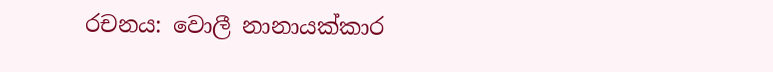රචනය: වොලී නානායක්කාර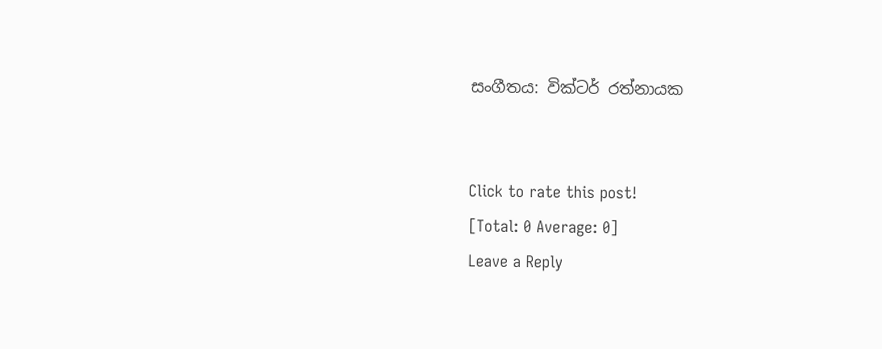සංගීතය: වික්ටර් රත්නායක


Click to rate this post!
[Total: 0 Average: 0]
Leave a Reply